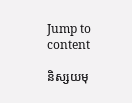Jump to content

និស្សយមុ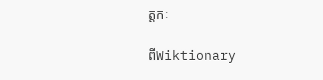ត្តកៈ

ពីWiktionary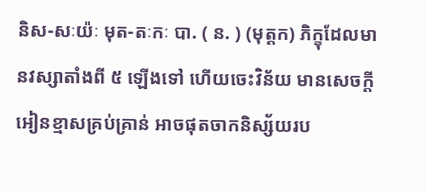និស-សៈយ៉ៈ មុត-តៈកៈ បា. ( ន. ) (មុត្តក) ភិក្ខុដែលមានវស្សាតាំងពី ៥ ឡើងទៅ ហើយចេះវិន័យ មានសេចក្ដីអៀនខ្មាសគ្រប់គ្រាន់ អាចផុតចាកនិស្ស័យរប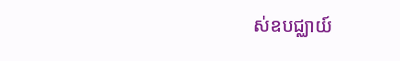ស់ឧបជ្ឈាយ៍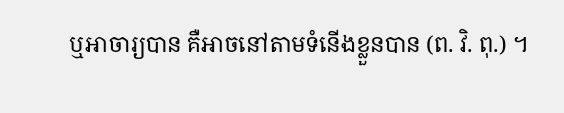ឬអាចារ្យបាន គឺអាចនៅតាមទំនើងខ្លួនបាន (ព. វិ. ពុ.) ។